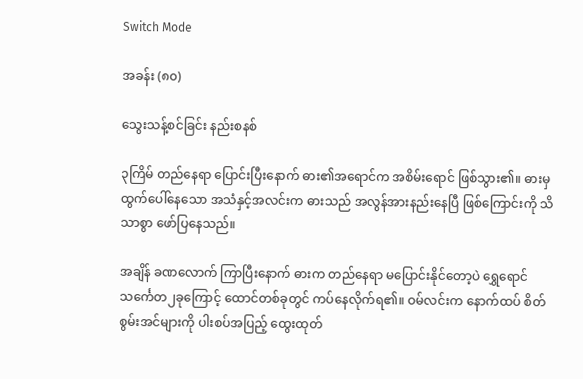Switch Mode

အခန်း (၈၀)

သွေးသန့်စင်ခြင်း နည်းစနစ်

၃ကြိမ် တည်နေရာ ပြောင်းပြီးနောက် ဓား၏အရောင်က အစိမ်းရောင် ဖြစ်သွား၏။ ဓားမှ ထွက်ပေါ်နေသော အသံနှင့်အလင်းက ဓားသည် အလွန်အားနည်းနေပြီ ဖြစ်ကြောင်းကို သိသာစွာ ဖော်ပြနေသည်။

အချိန် ခဏလောက် ကြာပြီးနောက် ဓားက တည်နေရာ မပြောင်းနိုင်တော့ပဲ ရွှေရောင် သင်္ကေတ၂ခုကြောင့် ထောင်တစ်ခုတွင် ကပ်နေလိုက်ရ၏။ ဝမ်လင်းက နောက်ထပ် စိတ်စွမ်းအင်များကို ပါးစပ်အပြည့် ထွေးထုတ်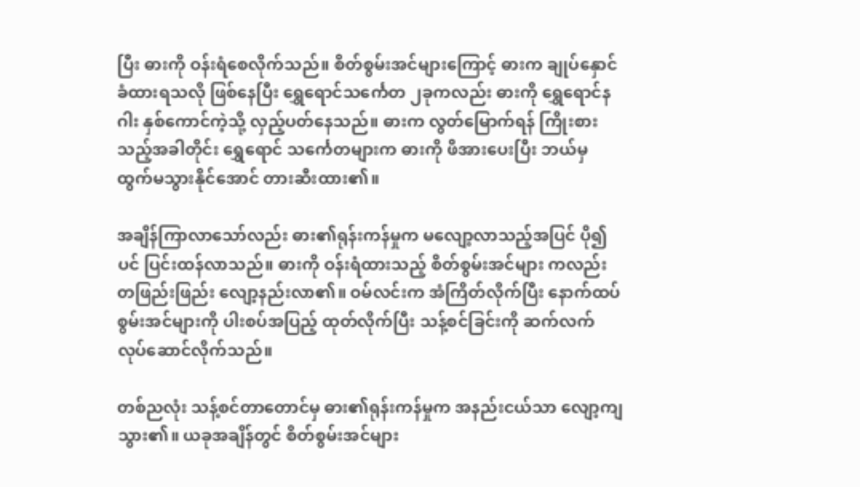ပြီး ဓားကို ဝန်းရံစေလိုက်သည်။ စိတ်စွမ်းအင်များကြောင့် ဓားက ချုပ်နှောင် ခံထားရသလို ဖြစ်နေပြီး ရွှေရောင်သင်္ကေတ ၂ခုကလည်း ဓားကို ရွှေရောင်နဂါး နှစ်ကောင်ကဲ့သို့ လှည့်ပတ်နေသည်။ ဓားက လွတ်မြောက်ရန် ကြိုးစားသည့်အခါတိုင်း ရွှေရောင် သင်္ကေတများက ဓားကို ဖိအားပေးပြီး ဘယ်မှ ထွက်မသွားနိုင်အောင် တားဆီးထား၏။

အချိန်ကြာလာသော်လည်း ဓား၏ရုန်းကန်မှုက မလျော့လာသည့်အပြင် ပို၍ပင် ပြင်းထန်လာသည်။ ဓားကို ဝန်းရံထားသည့် စိတ်စွမ်းအင်များ ကလည်း တဖြည်းဖြည်း လျော့နည်းလာ၏။ ဝမ်လင်းက အံကြိတ်လိုက်ပြီး‌ နောက်ထပ် စွမ်းအင်များကို ပါးစပ်အပြည့် ထုတ်လိုက်ပြီး သန့်စင်ခြင်းကို ဆက်လက် လုပ်ဆောင်လိုက်သည်။

တစ်ညလုံး သန့်စင်တာတောင်မှ ဓား၏ရုန်းကန်မှုက အနည်းငယ်သာ လျော့ကျသွား၏။ ယခုအချိန်တွင် စိတ်စွမ်းအင်များ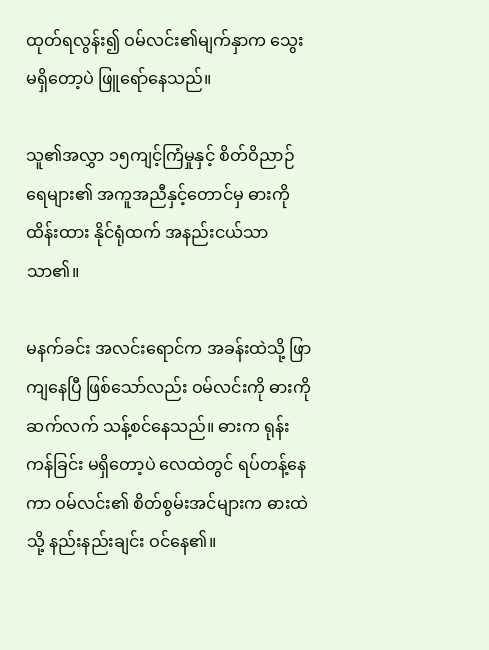ထုတ်ရလွန်း၍ ဝမ်လင်း၏မျက်နှာက သွေးမရှိတော့ပဲ ဖြူရော်နေသည်။

သူ၏အလွှာ ၁၅ကျင့်ကြံမှုနှင့် စိတ်ဝိညာဉ် ရေများ၏ အကူအညီနှင့်တောင်မှ ဓားကို ထိန်းထား နိုင်ရုံထက် အနည်းငယ်သာ သာ၏။

မနက်ခင်း အလင်းရောင်က အခန်းထဲသို့ ဖြာကျနေပြီ ဖြစ်သော်လည်း ဝမ်လင်းကို ဓားကို ဆက်လက် သန့်စင်နေသည်။ ဓားက ရုန်းကန်ခြင်း မရှိတော့ပဲ လေထဲတွင် ရပ်တန့်နေကာ ဝမ်လင်း၏ စိတ်စွမ်းအင်များက ဓားထဲသို့ နည်းနည်းချင်း ဝင်နေ၏။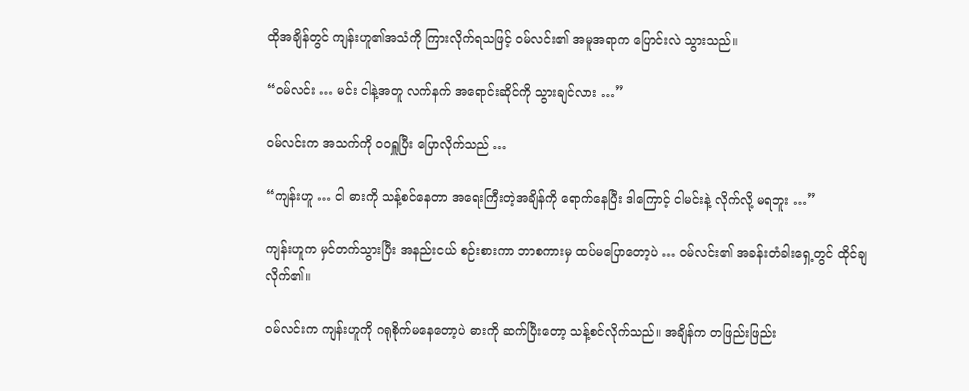ထိုအချိန်တွင် ကျန်းဟူ၏အသံကို ကြားလိုက်ရသဖြင့် ဝမ်လင်း၏ အမူအရာက ပြောင်းလဲ သွားသည်။

“ဝမ်လင်း … မင်း ငါနဲ့အတူ လက်နက် အရောင်းဆိုင်ကို သွားချင်လား …”

ဝမ်လင်းက အသက်ကို ဝဝရှူပြီး ပြောလိုက်သည် …

“ကျန်းဟူ … ငါ ဓားကို သန့်စင်နေတာ အရေးကြီးတဲ့အချိန်ကို ရောက်နေပြီး ဒါကြောင့် ငါမင်းနဲ့ လိုက်လို့ မရဘူး …”

ကျန်းဟူက မှင်တက်သွားပြီး အနည်းငယ် စဉ်းစားကာ ဘာစကားမှ ထပ်မပြောတော့ပဲ … ဝမ်လင်း၏ အခန်းတံခါးရှေ့တွင် ထိုင်ချလိုက်၏။

ဝမ်လင်းက ကျန်းဟူကို ဂရုစိုက်မနေတော့ပဲ ဓားကို ဆက်ပြီးတော့ သန့်စင်လိုက်သည်။ အချိန်က တဖြည်းဖြည်း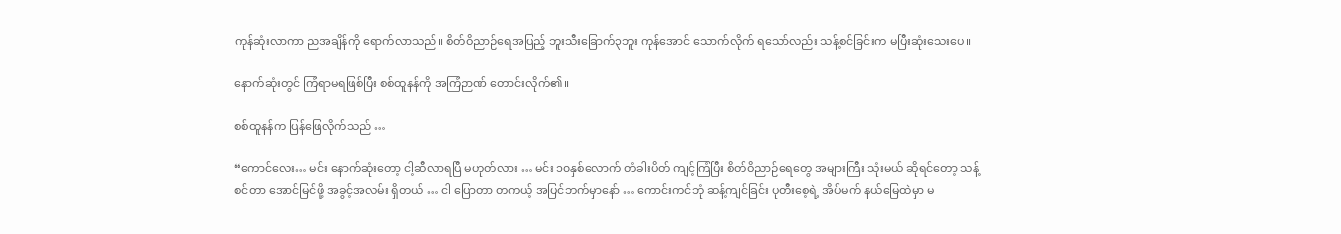ကုန်ဆုံးလာကာ ညအချိန်ကို ရောက်လာသည်။ စိတ်ဝိညာဉ်ရေအပြည့် ဘူးသီးခြောက်၃ဘူး ကုန်အောင် သောက်လိုက် ရသော်လည်း သန့်စင်ခြင်းက မပြီးဆုံးသေးပေ။

နောက်ဆုံးတွင် ကြံရာမရဖြစ်ပြီး စစ်ထူနန်ကို အကြံဉာဏ် တောင်းလိုက်၏။

စစ်ထူနန်က ပြန်ဖြေလိုက်သည် …

“ကောင်လေး… မင်း နောက်ဆုံးတော့ ငါ့ဆီလာရပြီ မဟုတ်လား … မင်း ၁၀နှစ်လောက် တံခါးပိတ် ကျင့်ကြံပြီး စိတ်ဝိညာဉ်ရေတွေ အများကြီး သုံးမယ် ဆိုရင်တော့ သန့်စင်တာ အောင်မြင်ဖို့ အခွင့်အလမ်း ရှိတယ် … ငါ ပြောတာ တကယ့် အပြင်ဘက်မှာနော် … ကောင်းကင်ဘုံ ဆန့်ကျင်ခြင်း ပုတီးစေ့ရဲ့ အိပ်မက် နယ်မြေထဲမှာ မ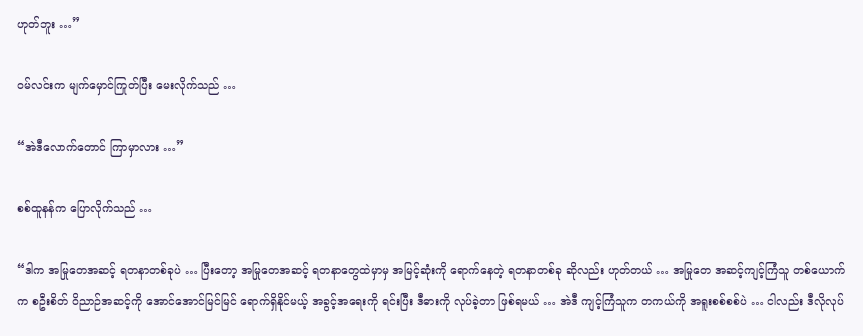ဟုတ်ဘူး …”

ဝမ်လင်းက မျက်မှောင်ကြုတ်ပြီး မေးလိုက်သည် …

“အဲဒီလောက်တောင် ကြာမှာလား …”

စစ်ထူနန်က ပြောလိုက်သည် …

“ဒါက အမြုတေအဆင့် ရတနာတစ်ခုပဲ … ပြီးတော့ အမြုတေအဆင့် ရတနာတွေထဲမှာမှ အမြင့်ဆုံးကို ရောက်နေတဲ့ ရတနာတစ်ခု ဆိုလည်း ဟုတ်တယ် … အမြုတေ အဆင့်ကျင့်ကြံသူ တစ်ယောက်က စဦးစိတ် ဝိညာဉ်အဆင့်ကို အောင်အောင်မြင်မြင် ရောက်ရှိနိုင်မယ့် အခွင့်အရေးကို ရင်းပြီး ဒီဓားကို လုပ်ခဲ့တာ ဖြစ်ရမယ် … အဲဒီ ကျင့်ကြံသူက တကယ်ကို အရူးစစ်စစ်ပဲ … ငါလည်း ဒီလိုလုပ်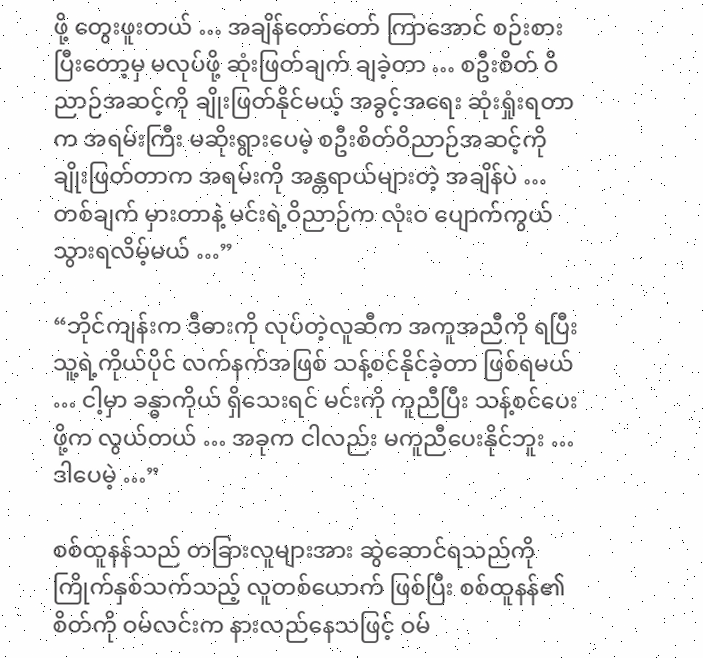ဖို့ တွေးဖူးတယ် … အချိန်တော်တော် ကြာအောင် စဉ်းစားပြီးတော့မှ မလုပ်ဖို့ ဆုံးဖြတ်ချက် ချခဲ့တာ … စဦးစိတ် ဝိညာဉ်အဆင့်ကို ချိုးဖြတ်နိုင်မယ့် အခွင့်အရေး ဆုံးရှုံးရတာက အရမ်းကြီး မဆိုးရွားပေမဲ့ စဦးစိတ်ဝိညာဉ်အဆင့်ကို ချိုးဖြတ်တာက အရမ်းကို အန္တရာယ်များတဲ့ အချိန်ပဲ … တစ်ချက် မှားတာနဲ့ မင်းရဲ့ဝိညာဉ်က လုံးဝ ပျောက်ကွယ် သွားရလိမ့်မယ် …”

“ဘိုင်ကျန်းက ဒီဓားကို လုပ်တဲ့လူဆီက အကူအညီကို ရပြီး သူ့ရဲ့ကိုယ်ပိုင် လက်နက်အဖြစ် သန့်စင်နိုင်ခဲ့တာ ဖြစ်ရမယ် … ငါ့မှာ ခန္ဓာကိုယ် ရှိသေးရင် မင်းကို ကူညီပြီး သန့်စင်ပေးဖို့က လွယ်တယ် … အခုက ငါလည်း မကူညီပေးနိုင်ဘူး … ဒါပေမဲ့ …”

စစ်ထူနန်သည် တခြားလူများအား ဆွဲဆောင်ရသည်ကို ကြိုက်နှစ်သက်သည့် လူတစ်ယောက် ဖြစ်ပြီး စစ်ထူနန်၏ စိတ်ကို ဝမ်လင်းက နားလည်နေသဖြင့် ဝမ်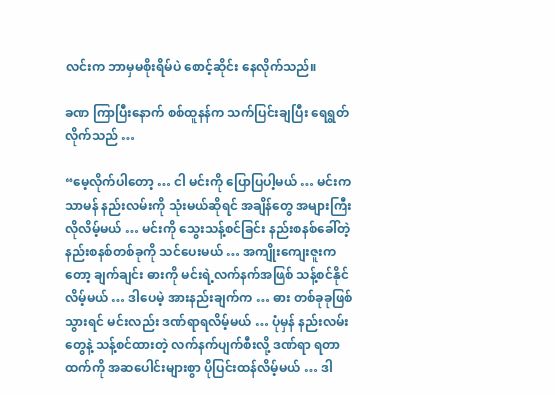လင်းက ဘာမှမစိုးရိမ်ပဲ စောင့်ဆိုင်း နေလိုက်သည်။

ခဏ ကြာပြီးနောက် စစ်ထူနန်က သက်ပြင်းချပြီး ရေရွတ်လိုက်သည် …

“မေ့လိုက်ပါတော့ … ငါ မင်းကို ပြောပြပါ့မယ် … မင်းက သာမန် နည်းလမ်းကို သုံးမယ်ဆိုရင် အချိန်တွေ အများကြီး လိုလိမ့်မယ် … မင်းကို သွေးသန့်စင်ခြင်း နည်းစနစ်ခေါ်တဲ့ နည်းစနစ်တစ်ခုကို သင်ပေးမယ် … အကျိုးကျေးဇူးကတော့ ချက်ချင်း ဓားကို မင်းရဲ့လက်နက်အဖြစ် သန့်စင်နိုင်လိမ့်မယ် … ဒါပေမဲ့ အားနည်းချက်က … ဓား တစ်ခုခုဖြစ်သွားရင် မင်းလည်း ဒဏ်ရာရလိမ့်မယ် … ပုံမှန် နည်းလမ်းတွေနဲ့ သန့်စင်ထားတဲ့ လက်နက်ပျက်စီးလို့ ဒဏ်ရာ ရတာထက်ကို အဆပေါင်းများစွာ ပိုပြင်းထန်လိမ့်မယ် … ဒါ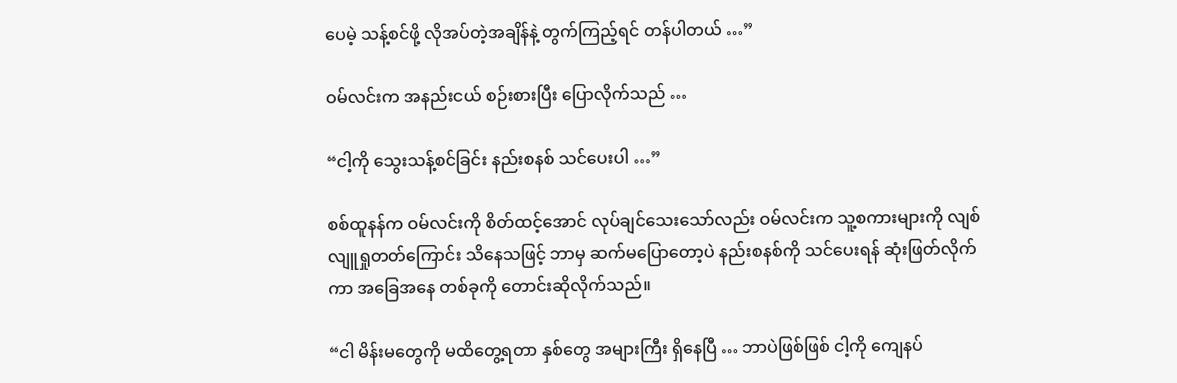ပေမဲ့ သန့်စင်ဖို့ လိုအပ်တဲ့အချိန်နဲ့ တွက်ကြည့်ရင် တန်ပါတယ် …”

ဝမ်လင်းက အနည်းငယ် စဉ်းစားပြီး ပြောလိုက်သည် …

“ငါ့ကို သွေးသန့်စင်ခြင်း နည်းစနစ် သင်ပေးပါ …”

စစ်ထူနန်က ဝမ်လင်းကို စိတ်ထင့်အောင် လုပ်ချင်သေးသော်လည်း ဝမ်လင်းက သူ့စကားများကို လျစ်လျူရှုတတ်ကြောင်း သိနေသဖြင့် ဘာမှ ဆက်မပြောတော့ပဲ နည်းစနစ်ကို သင်ပေးရန် ဆုံးဖြတ်လိုက်ကာ အခြေအနေ တစ်ခုကို တောင်းဆိုလိုက်သည်။

“ငါ မိန်းမတွေကို မထိတွေ့ရတာ နှစ်တွေ အများကြီး ရှိနေပြီ … ဘာပဲဖြစ်ဖြစ် ငါ့ကို ကျေနပ်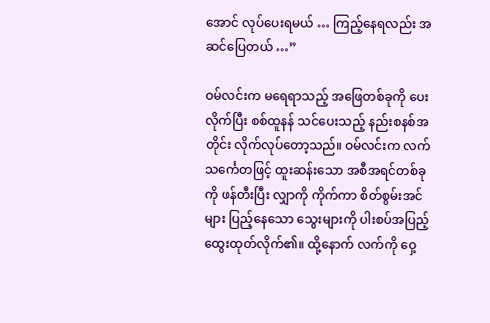အောင် လုပ်ပေးရမယ် … ကြည့်နေရလည်း အဆင်ပြေတယ် …”

ဝမ်လင်းက မရေရာသည့် အဖြေတစ်ခုကို ပေးလိုက်ပြီး စစ်ထူနန် သင်ပေးသည့် နည်းစနစ်အတိုင်း လိုက်လုပ်တော့သည်။ ဝမ်လင်းက လက်သင်္ကေတဖြင့် ထူးဆန်းသော အစီအရင်တစ်ခုကို ဖန်တီးပြီး လျှာကို ကိုက်ကာ စိတ်စွမ်းအင်များ ပြည့်နေသော သွေးများကို ပါးစပ်အပြည့် ထွေးထုတ်လိုက်၏။ ထို့နောက် လက်ကို ဝှေ့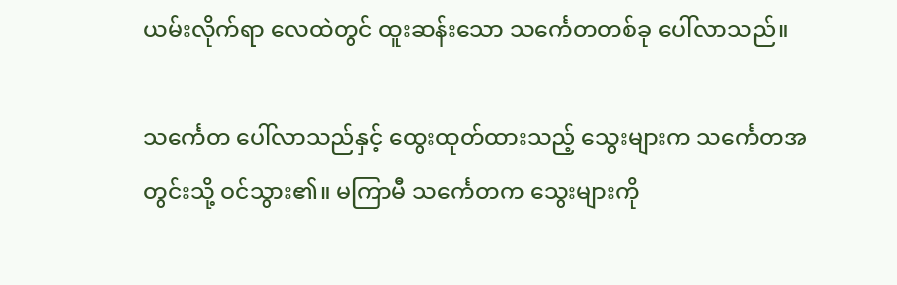ယမ်းလိုက်ရာ လေထဲတွင် ထူးဆန်းသော သင်္ကေတတစ်ခု ပေါ်လာသည်။

သင်္ကေတ ပေါ်လာသည်နှင့် ထွေးထုတ်ထားသည့် သွေးများက သင်္ကေတအတွင်းသို့ ဝင်သွား၏။ မကြာမီ သင်္ကေတက သွေးများကို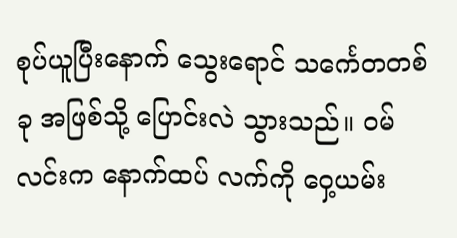စုပ်ယူပြီးနောက် သွေးရောင် သင်္ကေတတစ်ခု အဖြစ်သို့ ပြောင်းလဲ သွားသည်။ ဝမ်လင်းက နောက်ထပ် လက်ကို ဝှေ့ယမ်း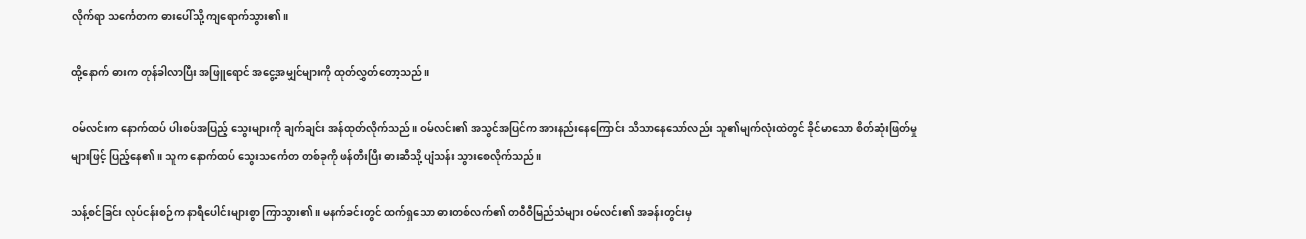လိုက်ရာ သင်္ကေတက ဓားပေါ်သို့ ကျရောက်သွား၏။

ထို့နောက် ဓားက တုန်ခါလာပြီး အဖြူရောင် အငွေ့အမျှင်များကို ထုတ်လွှတ်တော့သည်။

ဝမ်လင်းက နောက်ထပ် ပါးစပ်အပြည့် သွေးများကို ချက်ချင်း အန်ထုတ်လိုက်သည်။ ဝမ်လင်း၏ အသွင်အပြင်က အားနည်းနေကြောင်း သိသာနေသော်လည်း သူ၏မျက်လုံးထဲတွင် ခိုင်မာသော စိတ်ဆုံးဖြတ်မှုများဖြင့် ပြည့်နေ၏။ သူက နောက်ထပ် သွေးသင်္ကေတ တစ်ခုကို ဖန်တီးပြီး ဓားဆီသို့ ပျံသန်း သွားစေလိုက်သည်။

သန့်စင်ခြင်း လုပ်ငန်းစဉ်က နာရီပေါင်းများစွာ ကြာသွား၏။ မနက်ခင်းတွင် ထက်ရှသော ဓားတစ်လက်၏ တဝီဝီမြည်သံများ ဝမ်လင်း၏ အခန်းတွင်းမှ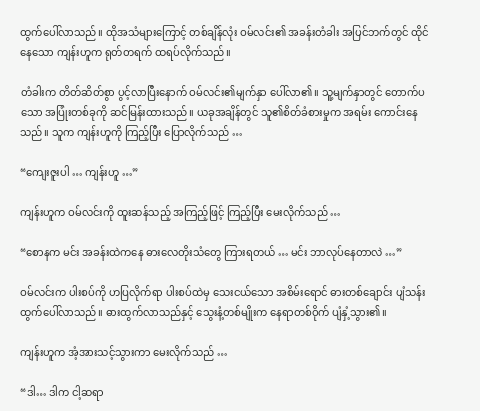ထွက်ပေါ်လာသည်။ ထိုအသံများကြောင့် တစ်ချိန်လုံး ဝမ်လင်း၏ အခန်းတံခါး အပြင်ဘက်တွင် ထိုင်နေသော ကျန်းဟူက ရုတ်တရက် ထရပ်လိုက်သည်။

တံခါးက တိတ်ဆိတ်စွာ ပွင့်လာပြီးနောက် ဝမ်လင်း၏မျက်နှာ ပေါ်လာ၏။ သူ့မျက်နှာတွင် တောက်ပသော အပြုံးတစ်ခုကို ဆင်မြန်းထားသည်။ ယခုအချိန်တွင် သူ၏စိတ်ခံစားမှုက အရမ်း ကောင်းနေသည်။ သူက ကျန်းဟူကို ကြည့်ပြီး ပြောလိုက်သည် …

“ကျေးဇူးပါ … ကျန်းဟူ …”

ကျန်းဟူက ဝမ်လင်းကို ထူးဆန်သည့် အကြည့်ဖြင့် ကြည့်ပြီး မေးလိုက်သည် …

“စောနက မင်း အခန်းထဲကနေ ဓားလေတိုးသံတွေ ကြားရတယ် … မင်း ဘာလုပ်နေတာလဲ …”

ဝမ်လင်းက ပါးစပ်ကို ဟပြလိုက်ရာ ပါးစပ်ထဲမှ သေးငယ်သော အစိမ်းရောင် ဓားတစ်ချောင်း ပျံသန်း ထွက်ပေါ်လာသည်။ ဓားထွက်လာသည်နှင့် သွေးနံ့တစ်မျိုးက နေရာတစ်ဝိုက် ပျံနှံ့သွား၏။

ကျန်းဟူက အံ့အားသင့်သွားကာ မေးလိုက်သည် …

“ဒါ… ဒါက ငါ့ဆရာ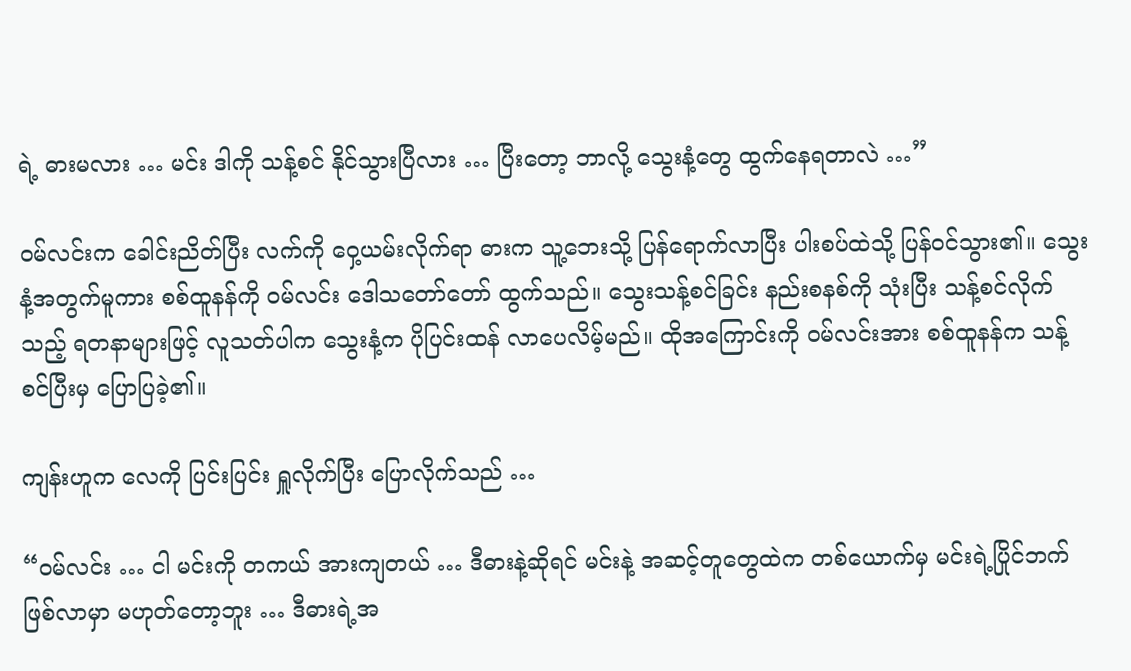ရဲ့ ဓားမလား … မင်း ဒါကို သန့်စင် နိုင်သွားပြီလား … ပြီးတော့ ဘာလို့ သွေးနံ့တွေ ထွက်နေရတာလဲ …”

ဝမ်လင်းက ခေါင်းညိတ်ပြီး လက်ကို ဝှေ့ယမ်းလိုက်ရာ ဓားက သူ့ဘေးသို့ ပြန်ရောက်လာပြီး ပါးစပ်ထဲသို့ ပြန်ဝင်သွား၏။ သွေးနံ့အတွက်မူကား စစ်ထူနန်ကို ဝမ်လင်း ဒေါသတော်တော် ထွက်သည်။ သွေးသန့်စင်ခြင်း နည်းစနစ်ကို သုံးပြီး သန့်စင်လိုက်သည့် ရတနာများဖြင့် လူသတ်ပါက သွေးနံ့က ပိုပြင်းထန် လာပေလိမ့်မည်။ ထိုအကြောင်းကို ဝမ်လင်းအား စစ်ထူနန်က သန့်စင်ပြီးမှ ပြောပြခဲ့၏။

ကျန်းဟူက လေကို ပြင်းပြင်း ရှူလိုက်ပြီး ပြောလိုက်သည် …

“ဝမ်လင်း … ငါ မင်းကို တကယ် အားကျတယ် … ဒီဓားနဲ့ဆိုရင် မင်းနဲ့ အဆင့်တူတွေထဲက တစ်ယောက်မှ မင်းရဲ့ပြိုင်ဘက် ဖြစ်လာမှာ မဟုတ်တော့ဘူး … ဒီဓားရဲ့အ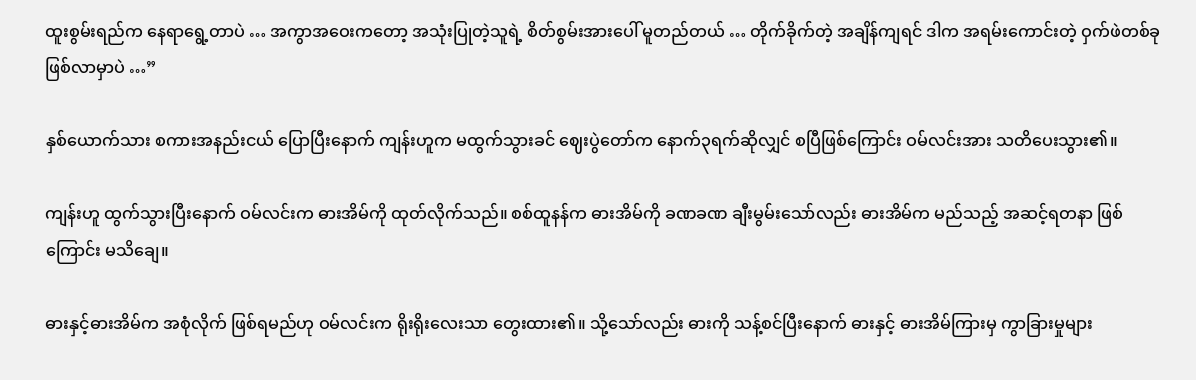ထူးစွမ်းရည်က နေရာရွေ့တာပဲ … အကွာအဝေးကတော့ အသုံးပြုတဲ့သူရဲ့ စိတ်စွမ်းအားပေါ် မူတည်တယ် … တိုက်ခိုက်တဲ့ အချိန်ကျရင် ဒါက အရမ်းကောင်းတဲ့ ဝှက်ဖဲတစ်ခု ဖြစ်လာမှာပဲ …”

နှစ်ယောက်သား စကားအနည်းငယ် ပြောပြီးနောက် ကျန်းဟူက မထွက်သွားခင် ဈေးပွဲတော်က နောက်၃ရက်ဆိုလျှင် စပြီဖြစ်ကြောင်း ဝမ်လင်းအား သတိပေးသွား၏။

ကျန်းဟူ ထွက်သွားပြီးနောက် ဝမ်လင်းက ဓားအိမ်ကို ထုတ်လိုက်သည်။ စစ်ထူနန်က ဓားအိမ်ကို ခဏခဏ ချီးမွမ်းသော်လည်း ဓားအိမ်က မည်သည့် အဆင့်ရတနာ ဖြစ်ကြောင်း မသိချေ။

ဓားနှင့်ဓားအိမ်က အစုံလိုက် ဖြစ်ရမည်ဟု ဝမ်လင်းက ရိုးရိုးလေးသာ တွေးထား၏။ သို့သော်လည်း ဓားကို သန့်စင်ပြီးနောက် ဓားနှင့် ဓားအိမ်ကြားမှ ကွာခြားမှုများ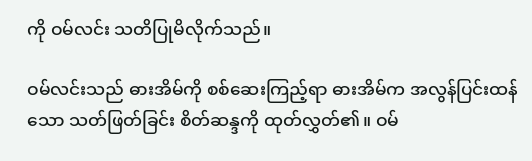ကို ဝမ်လင်း သတိပြုမိလိုက်သည်။

ဝမ်လင်းသည် ဓားအိမ်ကို စစ်ဆေးကြည့်ရာ ဓားအိမ်က အလွန်ပြင်းထန်သော သတ်ဖြတ်ခြင်း စိတ်ဆန္ဒကို ထုတ်လွှတ်၏။ ဝမ်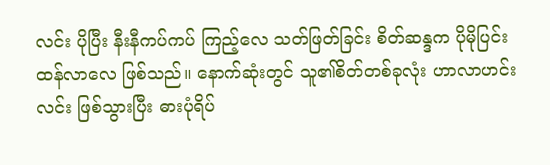လင်း ပိုပြီး နီးနီကပ်ကပ် ကြည့်လေ သတ်ဖြတ်ခြင်း စိတ်ဆန္ဒက ပိုမိုပြင်းထန်လာလေ ဖြစ်သည်။ နောက်ဆုံးတွင် သူ၏စိတ်တစ်ခုလုံး ဟာလာဟင်းလင်း ဖြစ်သွားပြီး ဓားပုံရိပ်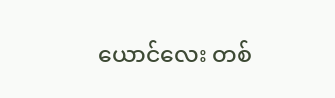ယောင်လေး တစ်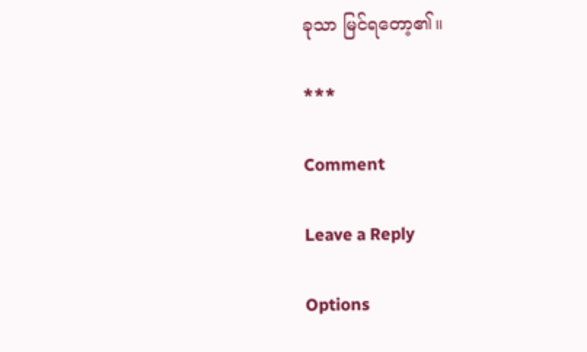ခုသာ မြင်ရတော့၏။

***

Comment

Leave a Reply

Options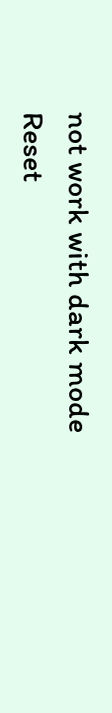not work with dark mode
Reset